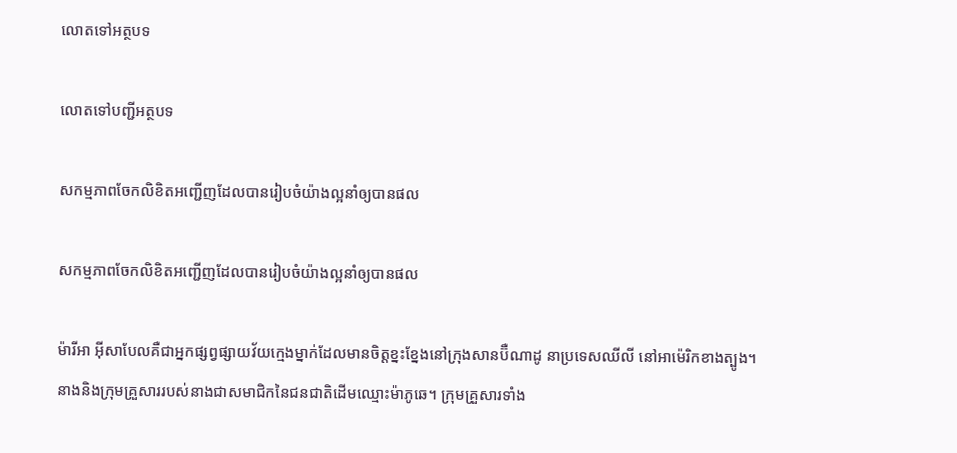លោតទៅអត្ថបទ

លោតទៅបញ្ជីអត្ថបទ

សកម្មភាពចែកលិខិតអញ្ជើញដែលបានរៀបចំយ៉ាងល្អនាំឲ្យបានផល

សកម្មភាពចែកលិខិតអញ្ជើញដែលបានរៀបចំយ៉ាងល្អនាំឲ្យបានផល

ម៉ារីអា អ៊ីសាបែលគឺជាអ្នកផ្សព្វផ្សាយវ័យក្មេងម្នាក់ដែលមានចិត្តខ្នះខ្នែងនៅក្រុងសានប៊ឺណាដូ នាប្រទេសឈីលី នៅអាម៉េរិកខាងត្បូង។ នាងនិងក្រុមគ្រួសាររបស់នាងជាសមាជិកនៃជនជាតិដើមឈ្មោះម៉ាភូឆេ។ ក្រុមគ្រួសារទាំង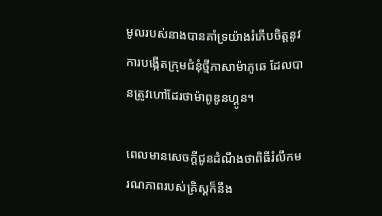មូលរបស់នាងបានគាំទ្រយ៉ាងរំភើបចិត្តនូវការបង្កើតក្រុមជំនុំថ្មីភាសាម៉ាភូឆេ ដែលបានត្រូវហៅដែរថាម៉ាពូឌូនហ្គូន។

ពេលមានសេចក្ដីជូនដំណឹងថាពិធីរំលឹកមរណភាពរបស់គ្រិស្តក៏នឹង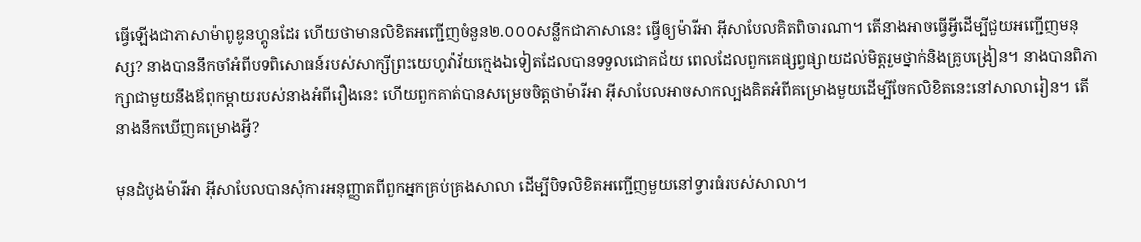ធ្វើឡើងជាភាសាម៉ាពូឌូនហ្គូនដែរ ហើយថាមានលិខិតអញ្ជើញចំនួន២.០០០សន្លឹកជាភាសានេះ ធ្វើឲ្យម៉ារីអា អ៊ីសាបែលគិតពិចារណា។ តើនាងអាចធ្វើអ្វីដើម្បីជួយអញ្ជើញមនុស្ស? នាងបាននឹកចាំអំពីបទពិសោធន៍របស់សាក្សីព្រះយេហូវ៉ាវ័យក្មេងឯទៀតដែលបានទទួលជោគជ័យ ពេលដែលពួកគេផ្សព្វផ្សាយដល់មិត្តរួមថ្នាក់និងគ្រូបង្រៀន។ នាងបានពិភាក្សាជាមួយនឹងឪពុកម្ដាយរបស់នាងអំពីរឿងនេះ ហើយពួកគាត់បានសម្រេចចិត្តថាម៉ារីអា អ៊ីសាបែលអាចសាកល្បងគិតអំពីគម្រោងមួយដើម្បីចែកលិខិតនេះនៅសាលារៀន។ តើនាងនឹកឃើញគម្រោងអ្វី?

មុនដំបូងម៉ារីអា អ៊ីសាបែលបានសុំការអនុញ្ញាតពីពួកអ្នកគ្រប់គ្រងសាលា ដើម្បីបិទលិខិតអញ្ជើញមួយនៅទ្វារធំរបស់សាលា។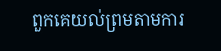ពួកគេយល់ព្រមតាមការ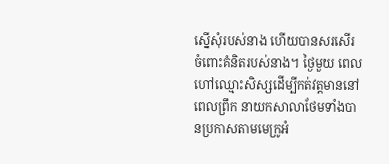ស្នើសុំរបស់នាង ហើយបានសរសើរចំពោះគំនិតរបស់នាង។ ថ្ងៃមួយ ពេលហៅឈ្មោះសិស្សដើម្បីកត់វត្តមាននៅពេលព្រឹក នាយកសាលាថែមទាំងបានប្រកាសតាមមេក្រូអំ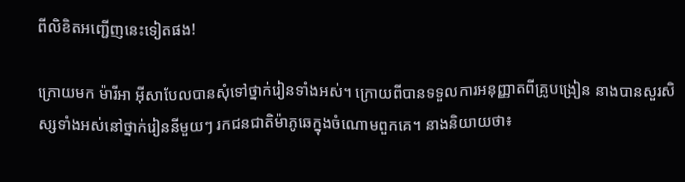ពីលិខិតអញ្ជើញនេះទៀតផង!

ក្រោយមក ម៉ារីអា អ៊ីសាបែលបានសុំទៅថ្នាក់រៀនទាំងអស់។ ក្រោយពីបានទទួលការអនុញ្ញាតពីគ្រូបង្រៀន នាងបានសួរសិស្សទាំងអស់នៅថ្នាក់រៀននីមួយៗ រកជនជាតិម៉ាភូឆេក្នុងចំណោមពួកគេ។ នាងនិយាយថា៖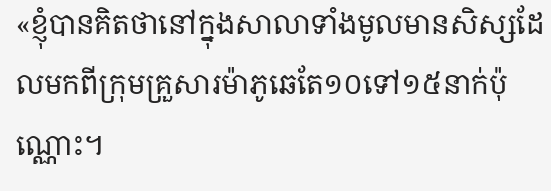«ខ្ញុំបានគិតថានៅក្នុងសាលាទាំងមូលមានសិស្សដែលមកពីក្រុមគ្រួសារម៉ាភូឆេតែ១០ទៅ១៥នាក់ប៉ុណ្ណោះ។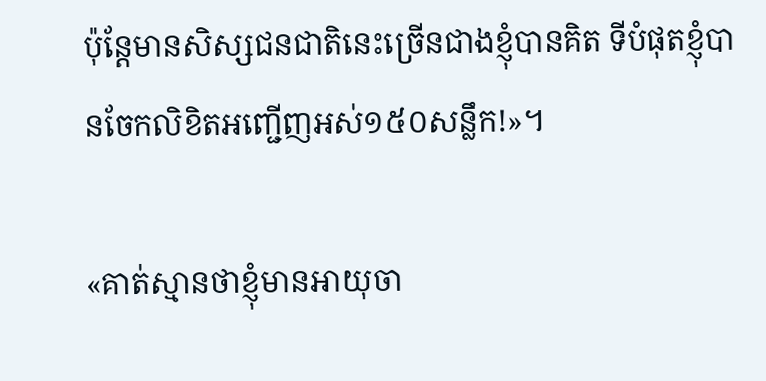ប៉ុន្តែមានសិស្សជនជាតិនេះច្រើនជាងខ្ញុំបានគិត ទីបំផុតខ្ញុំបានចែកលិខិតអញ្ជើញអស់១៥០សន្លឹក!»។

«គាត់ស្មានថាខ្ញុំមានអាយុចា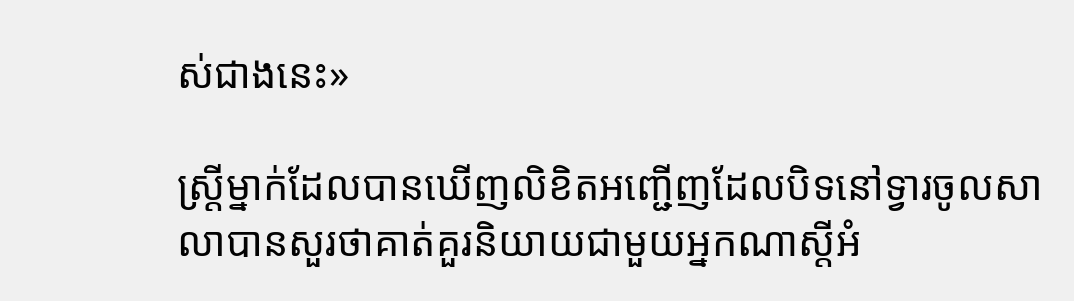ស់ជាងនេះ»

ស្ត្រីម្នាក់ដែលបានឃើញលិខិតអញ្ជើញដែលបិទនៅទ្វារចូលសាលាបានសួរថាគាត់គួរនិយាយជាមួយអ្នកណាស្តីអំ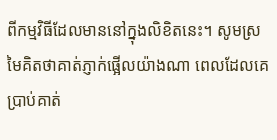ពីកម្មវិធីដែលមាននៅក្នុងលិខិតនេះ។ សូមស្រមៃគិតថាគាត់ភ្ញាក់ផ្អើលយ៉ាងណា ពេលដែលគេប្រាប់គាត់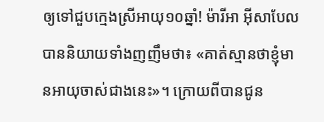ឲ្យទៅជួបក្មេងស្រីអាយុ១០ឆ្នាំ! ម៉ារីអា អ៊ីសាបែលបាននិយាយទាំងញញឹមថា៖ «គាត់ស្មានថាខ្ញុំមានអាយុចាស់ជាងនេះ»។ ក្រោយពីបានជូន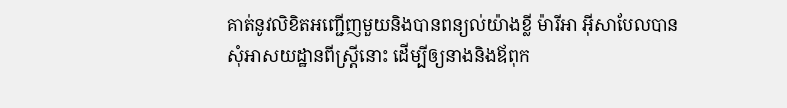គាត់នូវលិខិតអញ្ជើញមួយនិងបានពន្យល់យ៉ាងខ្លី ម៉ារីអា អ៊ីសាបែលបានសុំអាសយដ្ឋានពីស្ត្រីនោះ ដើម្បីឲ្យនាងនិងឪពុក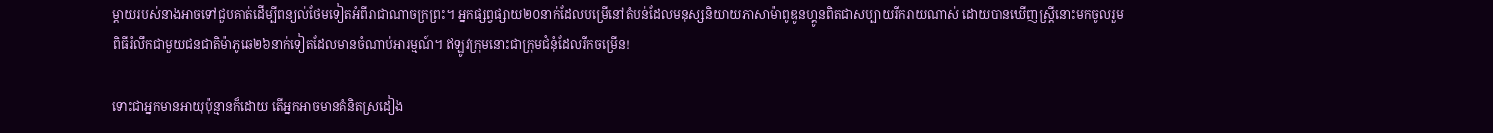ម្ដាយរបស់នាងអាចទៅជួបគាត់ដើម្បីពន្យល់ថែមទៀតអំពីរាជាណាចក្រព្រះ។ អ្នកផ្សព្វផ្សាយ២០នាក់ដែលបម្រើនៅតំបន់ដែលមនុស្សនិយាយភាសាម៉ាពូឌូនហ្គូនពិតជាសប្បាយរីករាយណាស់ ដោយបានឃើញស្ត្រីនោះមកចូលរួមពិធីរំលឹកជាមួយជនជាតិម៉ាភូឆេ២៦នាក់ទៀតដែលមានចំណាប់អារម្មណ៍។ ឥឡូវក្រុមនោះជាក្រុមជំនុំដែលរីកចម្រើន!

ទោះជាអ្នកមានអាយុប៉ុន្មានក៏ដោយ តើអ្នកអាចមានគំនិតស្រដៀង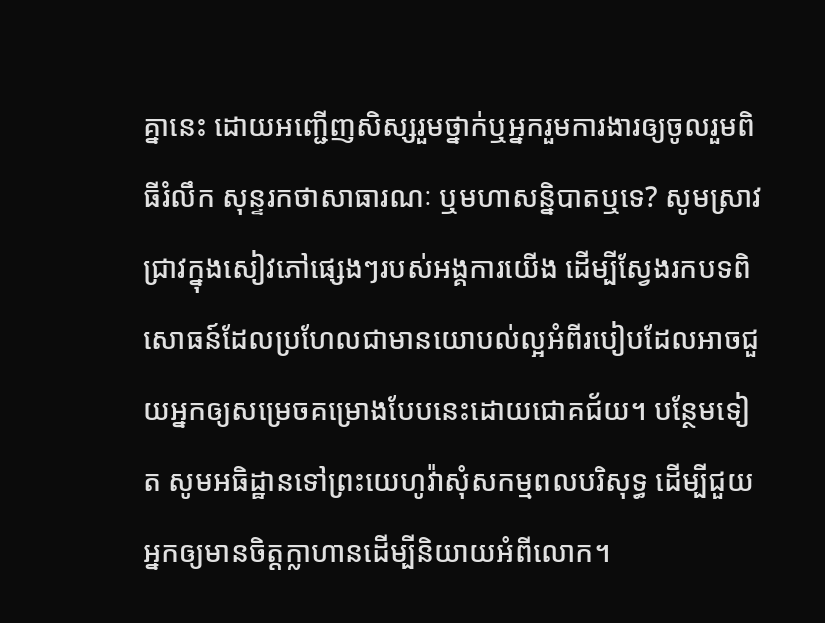គ្នានេះ ដោយអញ្ជើញសិស្សរួមថ្នាក់ឬអ្នករួមការងារឲ្យចូលរួមពិធីរំលឹក សុន្ទរកថាសាធារណៈ ឬមហាសន្និបាតឬទេ? សូមស្រាវជ្រាវក្នុងសៀវភៅផ្សេងៗរបស់អង្គការយើង ដើម្បីស្វែងរកបទពិសោធន៍ដែលប្រហែលជាមានយោបល់ល្អអំពីរបៀបដែលអាចជួយអ្នកឲ្យសម្រេចគម្រោងបែបនេះដោយជោគជ័យ។ បន្ថែមទៀត សូមអធិដ្ឋានទៅព្រះយេហូវ៉ាសុំសកម្មពលបរិសុទ្ធ ដើម្បីជួយអ្នកឲ្យមានចិត្តក្លាហានដើម្បីនិយាយអំពីលោក។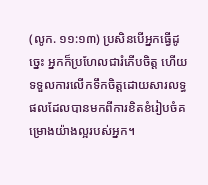(លូក. ១១:១៣) ប្រសិនបើអ្នកធ្វើដូច្នេះ អ្នកក៏ប្រហែលជារំភើបចិត្ត ហើយទទួលការលើកទឹកចិត្តដោយសារលទ្ធផលដែលបានមកពីការខិតខំរៀបចំគម្រោងយ៉ាងល្អរបស់អ្នក។